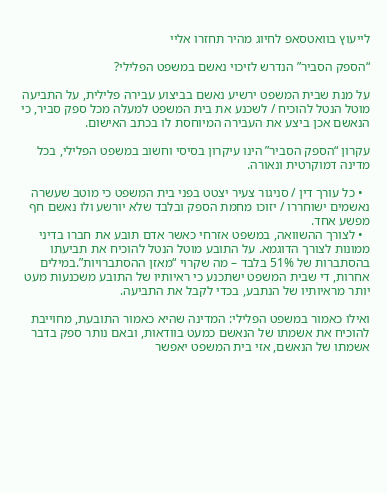לייעוץ בוואטסאפ לחיוג מהיר תחזרו אליי

“הספק הסביר” הנדרש לזיכוי נאשם במשפט הפלילי?

על מנת שבית המשפט ירשיע נאשם בביצוע עבירה פלילית, על התביעה מוטל הנטל להוכיח / לשכנע את בית המשפט למעלה מכל ספק סביר, כי הנאשם אכן ביצע את העבירה המיוחסת לו בכתב האישום.

עקרון “הספק הסביר” הינו עיקרון בסיסי וחשוב במשפט הפלילי, בכל מדינה דמוקרטית ונאורה.

  • כל עורך דין / סניגור צעיר יצטט בפני בית המשפט כי מוטב שעשרה נאשמים ישוחררו / יזוכו מחמת הספק ובלבד שלא יורשע ולו נאשם חף מפשע אחד.
  • לצורך ההשוואה, במשפט אזרחי כאשר אדם תובע את חברו בדיני ממונות לצורך הדוגמא. על התובע מוטל הנטל להוכיח את תביעתו בהסתברות של 51% בלבד – מה שקרוי “מאזן ההסתברויות”.במילים אחרות, די שבית המשפט ישתכנע כי ראיותיו של התובע משכנעות מעט יותר מראיותיו של הנתבע, בכדי לקבל את התביעה.

ואילו כאמור במשפט הפלילי: המדינה שהיא כאמור התובעת, מחוייבת להוכיח את אשמתו של הנאשם כמעט בוודאות, ובאם נותר ספק בדבר אשמתו של הנאשם, אזי בית המשפט יאפשר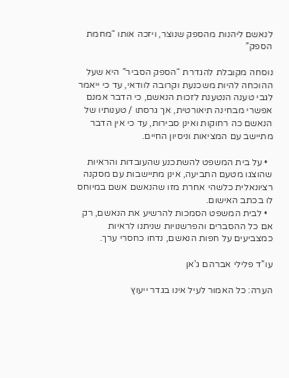לנאשם ליהנות מהספק שנוצר, ויזכה אותו “מחמת הספק”

נוסחה מקובלת להגדרת “הספק הסביר” היא שעל ההוכחה להיות משכנעת וקרובה לוודאי, עד כי ייאמר לגבי טענה הנטענת לזכות הנאשם, כי הדבר אמנם אפשרי מבחינה תיאורטית, אך גרסתו / טענותיו של הנאשם כה רחוקות ואינן סבירות, עד כי אין הדבר מתיישב עם המציאות וניסיון החיים.

  • על בית המשפט להשתכנע שהעובדות והראיות שהוצגו מטעם התביעה, אינן מתיישבות עם מסקנה רציונאלית כלשהי אחרת מזו שהנאשם אשם במיוחס לו בכתב האישום.
  • לבית המשפט הסמכות להרשיע את הנאשם, רק אם כל ההסברים והפרשנויות שניתנו לראיות כמצביעים על חפות הנאשם, נדחו כחסרי ערך.

עו”ד פלילי אברהם ג’אן

הערה: כל האמור לעיל אינו בגדר ייעוץ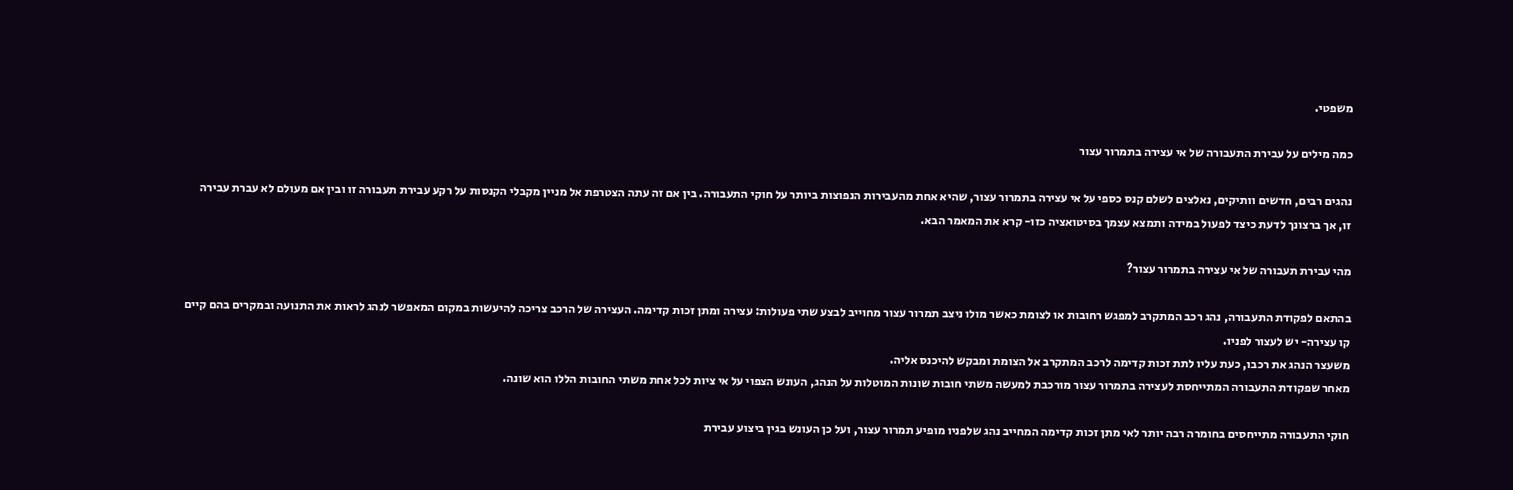משפטי.

כמה מילים על עבירת התעבורה של אי עצירה בתמרור עצור

נהגים רבים, חדשים וותיקים, נאלצים לשלם קנס כספי על אי עצירה בתמרור עצור, שהיא אחת מהעבירות הנפוצות ביותר על חוקי התעבורה. בין אם זה עתה הצטרפת אל מניין מקבלי הקנסות על רקע עבירת תעבורה זו ובין אם מעולם לא עברת עבירה זו, אך ברצונך לדעת כיצד לפעול במידה ותמצא עצמך בסיטואציה כזו- קרא את המאמר הבא.

מהי עבירת תעבורה של אי עצירה בתמרור עצור?

בהתאם לפקודת התעבורה, נהג רכב המתקרב למפגש רחובות או לצומת כאשר מולו ניצב תמרור עצור מחוייב לבצע שתי פעולות: עצירה ומתן זכות קדימה. העצירה של הרכב צריכה להיעשות במקום המאפשר לנהג לראות את התנועה ובמקרים בהם קיים קו עצירה- יש לעצור לפניו.
משעצר הנהג את רכבו, כעת עליו לתת זכות קדימה לרכב המתקרב אל הצומת ומבקש להיכנס אליה.
מאחר שפקודת התעבורה המתייחסת לעצירה בתמרור עצור מורכבת למעשה משתי חובות שונות המוטלות על הנהג, העונש הצפוי על אי ציות לכל אחת משתי החובות הללו הוא שונה.

חוקי התעבורה מתייחסים בחומרה רבה יותר לאי מתן זכות קדימה המחייב נהג שלפניו מופיע תמרור עצור, ועל כן העונש בגין ביצוע עבירת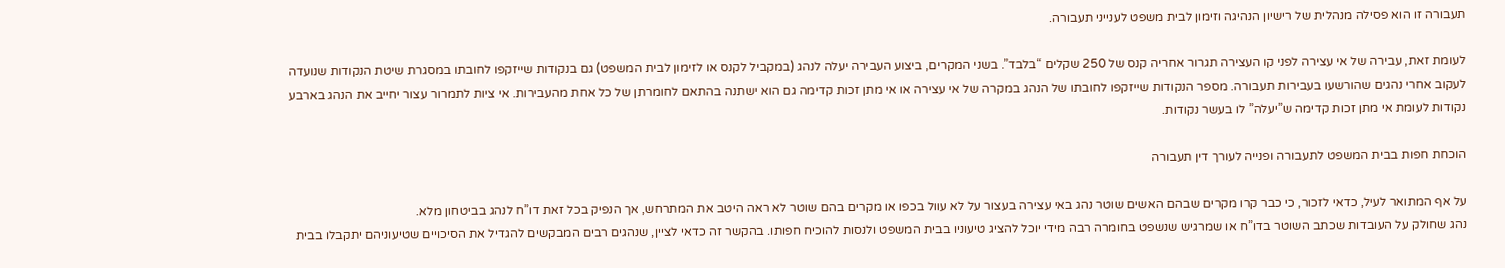תעבורה זו הוא פסילה מנהלית של רישיון הנהיגה וזימון לבית משפט לענייני תעבורה.

לעומת זאת, עבירה של אי עצירה לפני קו העצירה תגרור אחריה קנס של 250 שקלים “בלבד”. בשני המקרים, ביצוע העבירה יעלה לנהג (במקביל לקנס או לזימון לבית המשפט) גם בנקודות שייזקפו לחובתו במסגרת שיטת הנקודות שנועדה לעקוב אחרי נהגים שהורשעו בעבירות תעבורה. מספר הנקודות שייזקפו לחובתו של הנהג במקרה של אי עצירה או אי מתן זכות קדימה גם הוא ישתנה בהתאם לחומרתן של כל אחת מהעבירות. אי ציות לתמרור עצור יחייב את הנהג בארבע נקודות לעומת אי מתן זכות קדימה ש”יעלה” לו בעשר נקודות.

הוכחת חפות בבית המשפט לתעבורה ופנייה לעורך דין תעבורה

על אף המתואר לעיל, כדאי לזכור, כי כבר קרו מקרים שבהם האשים שוטר נהג באי עצירה בעצור על לא עוול בכפו או מקרים בהם שוטר לא ראה היטב את המתרחש, אך הנפיק בכל זאת דו”ח לנהג בביטחון מלא.
נהג שחולק על העובדות שכתב השוטר בדו”ח או שמרגיש שנשפט בחומרה רבה מידי יוכל להציג טיעוניו בבית המשפט ולנסות להוכיח חפותו. בהקשר זה כדאי לציין, שנהגים רבים המבקשים להגדיל את הסיכויים שטיעוניהם יתקבלו בבית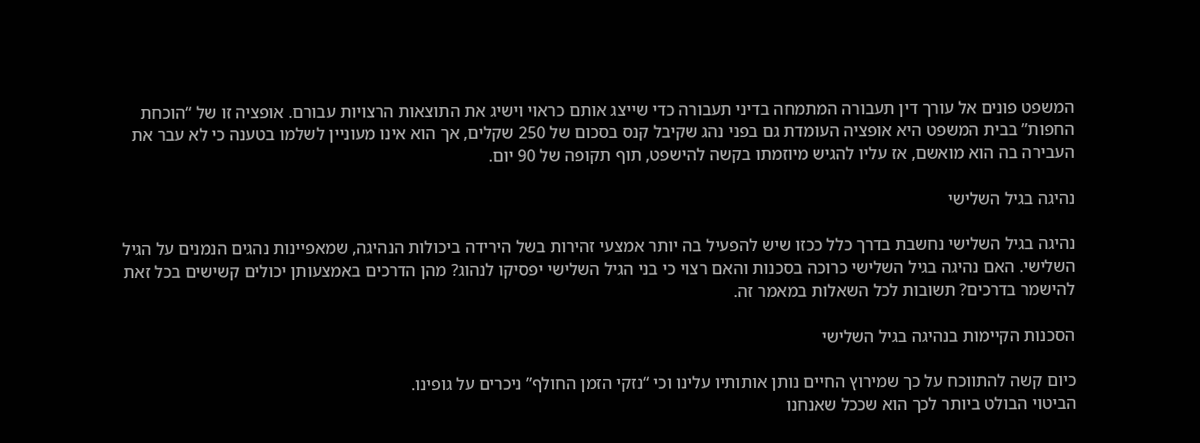המשפט פונים אל עורך דין תעבורה המתמחה בדיני תעבורה כדי שייצג אותם כראוי וישיג את התוצאות הרצויות עבורם. אופציה זו של “הוכחת החפות” בבית המשפט היא אופציה העומדת גם בפני נהג שקיבל קנס בסכום של 250 שקלים, אך הוא אינו מעוניין לשלמו בטענה כי לא עבר את העבירה בה הוא מואשם, אז עליו להגיש מיוזמתו בקשה להישפט, תוף תקופה של 90 יום.

נהיגה בגיל השלישי

נהיגה בגיל השלישי נחשבת בדרך כלל ככזו שיש להפעיל בה יותר אמצעי זהירות בשל הירידה ביכולות הנהיגה, שמאפיינות נהגים הנמנים על הגיל השלישי. האם נהיגה בגיל השלישי כרוכה בסכנות והאם רצוי כי בני הגיל השלישי יפסיקו לנהוג? מהן הדרכים באמצעותן יכולים קשישים בכל זאת להישמר בדרכים? תשובות לכל השאלות במאמר זה.

הסכנות הקיימות בנהיגה בגיל השלישי

כיום קשה להתווכח על כך שמירוץ החיים נותן אותותיו עלינו וכי “נזקי הזמן החולף” ניכרים על גופינו.
הביטוי הבולט ביותר לכך הוא שככל שאנחנו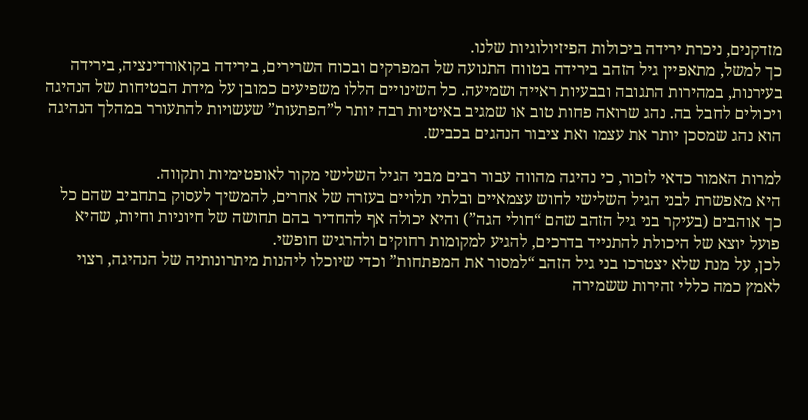מזדקנים, ניכרת ירידה ביכולות הפיזיולוגיות שלנו.
כך למשל, מתאפיין גיל הזהב בירידה בטווח התנועה של המפרקים ובכוח השרירים, בירידה בקואורדינציה, בירידה בעירנות, במהירות התגובה ובבעיות ראייה ושמיעה. כל השינויים הללו משפיעים כמובן על מידת הבטיחות של הנהיגה ויכולים לחבל בה. נהג שרואה פחות טוב או שמגיב באיטיות רבה יותר ל”הפתעות” שעשויות להתעורר במהלך הנהיגה הוא נהג שמסכן יותר את עצמו ואת ציבור הנהגים בכביש.

למרות האמור כדאי לזכור, כי נהיגה מהווה עבור רבים מבני הגיל השלישי מקור לאופטימיות ותקווה.
היא מאפשרת לבני הגיל השלישי לחוש עצמאיים ובלתי תלויים בעזרה של אחרים, להמשיך לעסוק בתחביב שהם כל כך אוהבים (בעיקר בני גיל הזהב שהם “חולי הגה”) והיא יכולה אף להחדיר בהם תחושה של חיוניות וחיות, שהיא פועל יוצא של היכולת להתנייד בדרכים, להגיע למקומות רחוקים ולהרגיש חופשי.
לכן, על מנת שלא יצטרכו בני גיל הזהב “למסור את המפתחות” וכדי שיוכלו ליהנות מיתרונותיה של הנהיגה, רצוי לאמץ כמה כללי זהירות ששמירה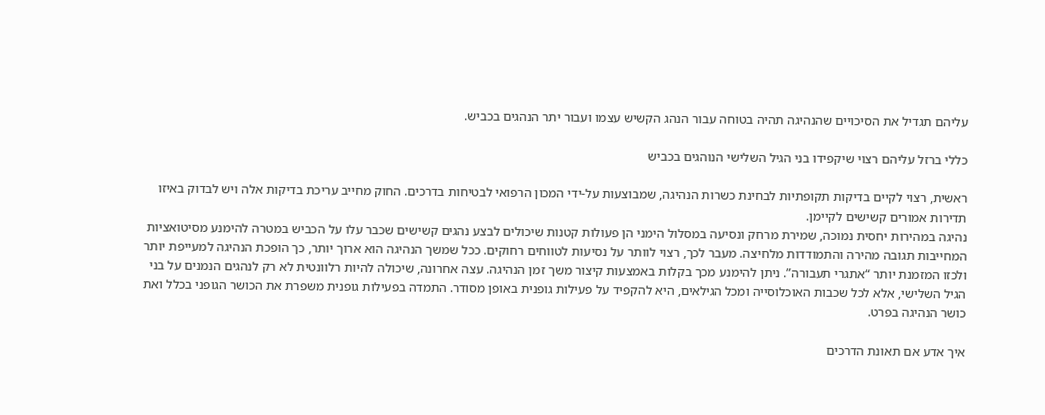עליהם תגדיל את הסיכויים שהנהיגה תהיה בטוחה עבור הנהג הקשיש עצמו ועבור יתר הנהגים בכביש.

כללי ברזל עליהם רצוי שיקפידו בני הגיל השלישי הנוהגים בכביש

ראשית, רצוי לקיים בדיקות תקופתיות לבחינת כשרות הנהיגה, שמבוצעות על-ידי המכון הרפואי לבטיחות בדרכים. החוק מחייב עריכת בדיקות אלה ויש לבדוק באיזו תדירות אמורים קשישים לקיימן.
נהיגה במהירות יחסית נמוכה, שמירת מרחק ונסיעה במסלול הימני הן פעולות קטנות שיכולים לבצע נהגים קשישים שכבר עלו על הכביש במטרה להימנע מסיטואציות המחייבות תגובה מהירה והתמודדות מלחיצה. מעבר לכך, רצוי לוותר על נסיעות לטווחים רחוקים. ככל שמשך הנהיגה הוא ארוך יותר, כך הופכת הנהיגה למעייפת יותר ולכזו המזמנת יותר “אתגרי תעבורה”. ניתן להימנע מכך בקלות באמצעות קיצור משך זמן הנהיגה. עצה אחרונה, שיכולה להיות רלוונטית לא רק לנהגים הנמנים על בני הגיל השלישי, אלא לכל שכבות האוכלוסייה ומכל הגילאים, היא להקפיד על פעילות גופנית באופן מסודר. התמדה בפעילות גופנית משפרת את הכושר הגופני בכלל ואת כושר הנהיגה בפרט.

איך אדע אם תאונת הדרכים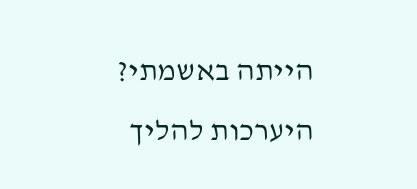הייתה באשמתי? היערכות להליך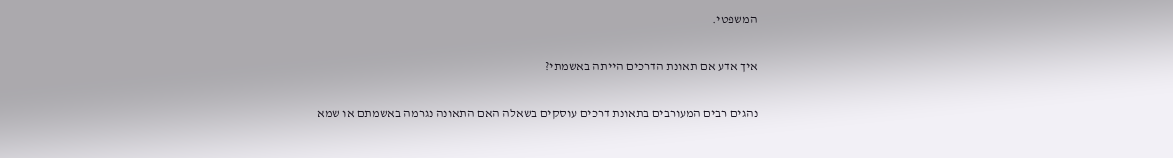המשפטי.

איך אדע אם תאונת הדרכים הייתה באשמתי?

נהגים רבים המעורבים בתאונת דרכים עוסקים בשאלה האם התאונה נגרמה באשמתם או שמא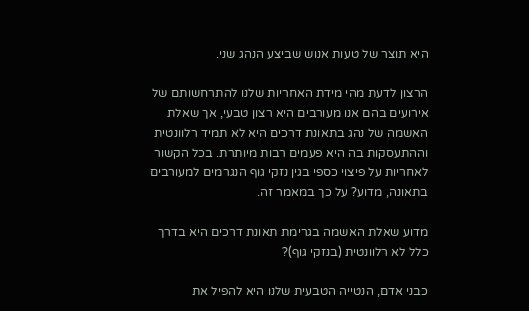היא תוצר של טעות אנוש שביצע הנהג שני.

הרצון לדעת מהי מידת האחריות שלנו להתרחשותם של אירועים בהם אנו מעורבים היא רצון טבעי, אך שאלת האשמה של נהג בתאונת דרכים היא לא תמיד רלוונטית וההתעסקות בה היא פעמים רבות מיותרת. בכל הקשור לאחריות על פיצוי כספי בגין נזקי גוף הנגרמים למעורבים בתאונה, מדוע? על כך במאמר זה.

מדוע שאלת האשמה בגרימת תאונת דרכים היא בדרך כלל לא רלוונטית (בנזקי גוף)?

כבני אדם, הנטייה הטבעית שלנו היא להפיל את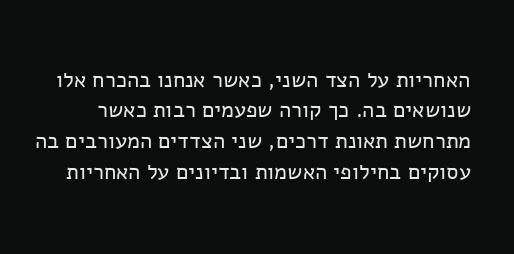האחריות על הצד השני, כאשר אנחנו בהכרח אלו שנושאים בה. כך קורה שפעמים רבות כאשר מתרחשת תאונת דרכים, שני הצדדים המעורבים בה עסוקים בחילופי האשמות ובדיונים על האחריות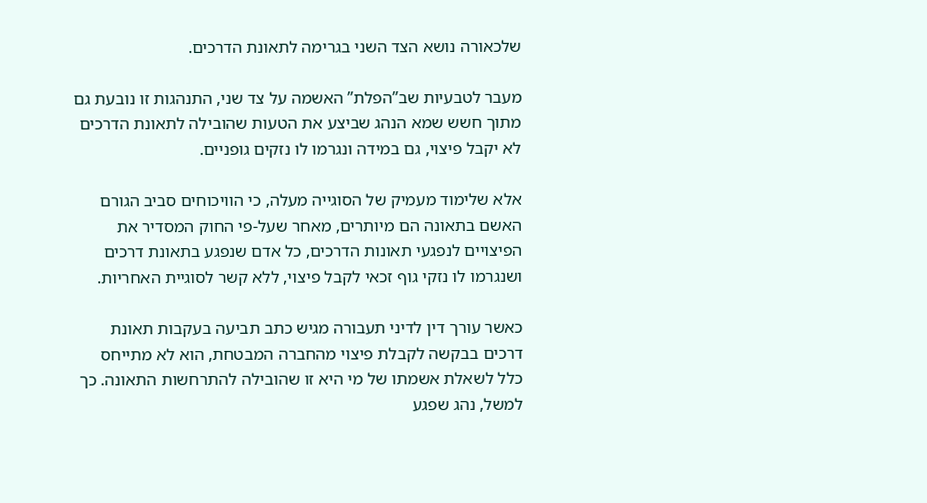שלכאורה נושא הצד השני בגרימה לתאונת הדרכים.

מעבר לטבעיות שב”הפלת” האשמה על צד שני, התנהגות זו נובעת גם מתוך חשש שמא הנהג שביצע את הטעות שהובילה לתאונת הדרכים לא יקבל פיצוי, גם במידה ונגרמו לו נזקים גופניים.

אלא שלימוד מעמיק של הסוגייה מעלה, כי הוויכוחים סביב הגורם האשם בתאונה הם מיותרים, מאחר שעל-פי החוק המסדיר את הפיצויים לנפגעי תאונות הדרכים, כל אדם שנפגע בתאונת דרכים ושנגרמו לו נזקי גוף זכאי לקבל פיצוי, ללא קשר לסוגיית האחריות.

כאשר עורך דין לדיני תעבורה מגיש כתב תביעה בעקבות תאונת דרכים בבקשה לקבלת פיצוי מהחברה המבטחת, הוא לא מתייחס כלל לשאלת אשמתו של מי היא זו שהובילה להתרחשות התאונה. כך למשל, נהג שפגע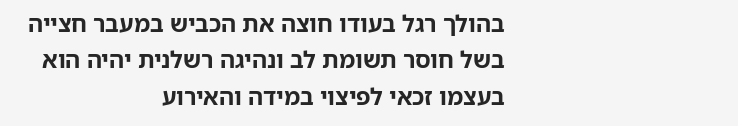בהולך רגל בעודו חוצה את הכביש במעבר חצייה בשל חוסר תשומת לב ונהיגה רשלנית יהיה הוא בעצמו זכאי לפיצוי במידה והאירוע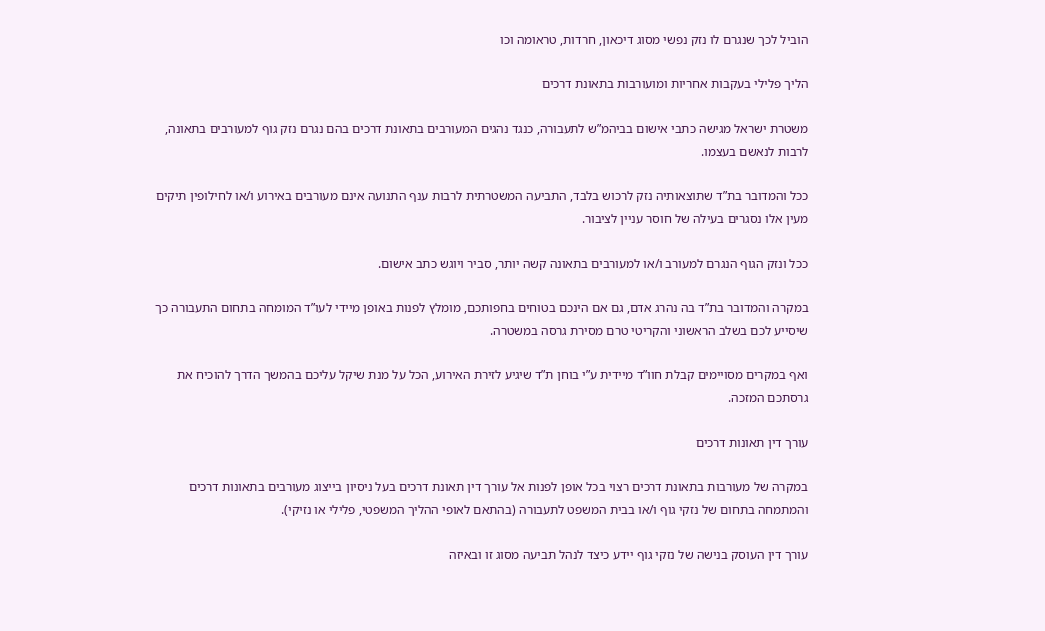הוביל לכך שנגרם לו נזק נפשי מסוג דיכאון, חרדות, טראומה וכו

הליך פלילי בעקבות אחריות ומועורבות בתאונת דרכים

משטרת ישראל מגישה כתבי אישום בביהמ”ש לתעבורה, כנגד נהגים המעורבים בתאונת דרכים בהם נגרם נזק גוף למעורבים בתאונה, לרבות לנאשם בעצמו.

ככל והמדובר בת”ד שתוצאותיה נזק לרכוש בלבד, התביעה המשטרתית לרבות ענף התנועה אינם מעורבים באירוע ו/או לחילופין תיקים מעין אלו נסגרים בעילה של חוסר עניין לציבור.

ככל ונזק הגוף הנגרם למעורב ו/או למעורבים בתאונה קשה יותר, סביר ויוגש כתב אישום.

במקרה והמדובר בת”ד בה נהרג אדם, גם אם הינכם בטוחים בחפותכם, מומלץ לפנות באופן מיידי לעו”ד המומחה בתחום התעבורה כך שיסייע לכם בשלב הראשוני והקריטי טרם מסירת גרסה במשטרה.

ואף במקרים מסויימים קבלת חוו”ד מיידית ע”י בוחן ת”ד שיגיע לזירת האירוע, הכל על מנת שיקל עליכם בהמשך הדרך להוכיח את גרסתכם המזכה.

עורך דין תאונות דרכים

במקרה של מעורבות בתאונת דרכים רצוי בכל אופן לפנות אל עורך דין תאונת דרכים בעל ניסיון בייצוג מעורבים בתאונות דרכים והמתמחה בתחום של נזקי גוף ו/או בבית המשפט לתעבורה (בהתאם לאופי ההליך המשפטי, פלילי או נזיקי).

עורך דין העוסק בנישה של נזקי גוף יידע כיצד לנהל תביעה מסוג זו ובאיזה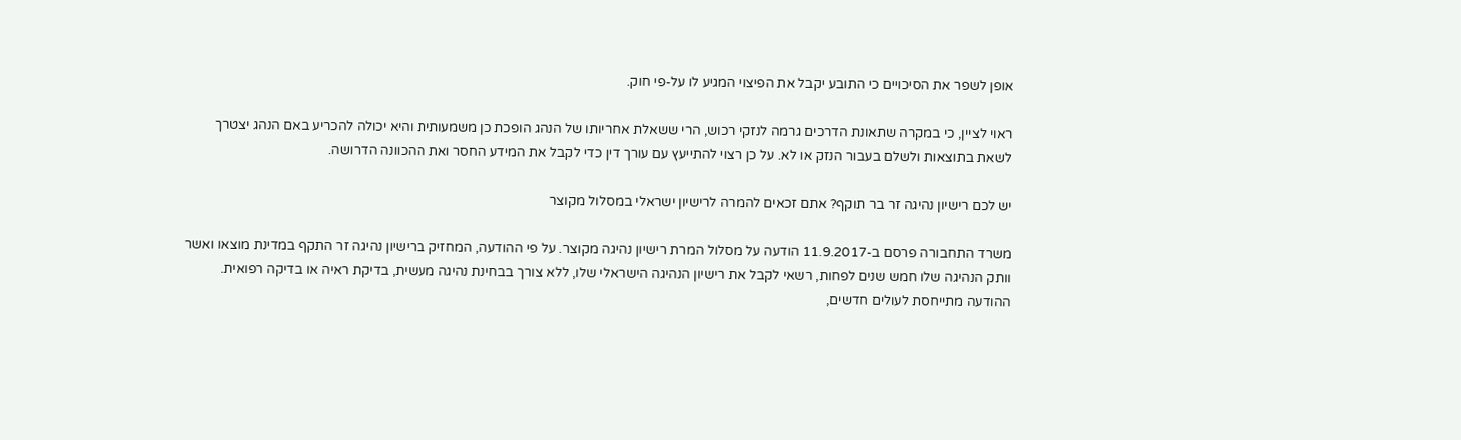אופן לשפר את הסיכויים כי התובע יקבל את הפיצוי המגיע לו על-פי חוק.

ראוי לציין, כי במקרה שתאונת הדרכים גרמה לנזקי רכוש, הרי ששאלת אחריותו של הנהג הופכת כן משמעותית והיא יכולה להכריע באם הנהג יצטרך לשאת בתוצאות ולשלם בעבור הנזק או לא. על כן רצוי להתייעץ עם עורך דין כדי לקבל את המידע החסר ואת ההכוונה הדרושה.

יש לכם רישיון נהיגה זר בר תוקף? אתם זכאים להמרה לרישיון ישראלי במסלול מקוצר

משרד התחבורה פרסם ב-11.9.2017 הודעה על מסלול המרת רישיון נהיגה מקוצר. על פי ההודעה, המחזיק ברישיון נהיגה זר התקף במדינת מוצאו ואשר וותק הנהיגה שלו חמש שנים לפחות, רשאי לקבל את רישיון הנהיגה הישראלי שלו, ללא צורך בבחינת נהיגה מעשית, בדיקת ראיה או בדיקה רפואית. ההודעה מתייחסת לעולים חדשים,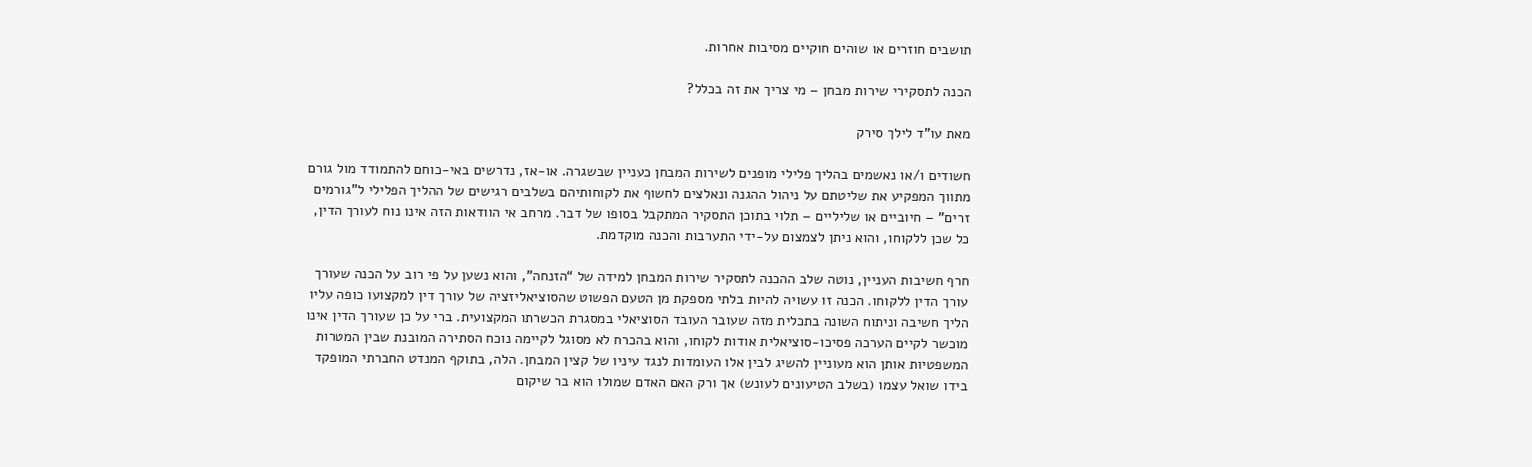תושבים חוזרים או שוהים חוקיים מסיבות אחרות.

הכנה לתסקירי שירות מבחן – מי צריך את זה בכלל?

מאת עו”ד לילך סירק

חשודים ו/או נאשמים בהליך פלילי מופנים לשירות המבחן כעניין שבשגרה. או-אז, נדרשים באי-כוחם להתמודד מול גורם מתווך המפקיע את שליטתם על ניהול ההגנה ונאלצים לחשוף את לקוחותיהם בשלבים רגישים של ההליך הפלילי ל”גורמים זרים” – חיוביים או שליליים – תלוי בתוכן התסקיר המתקבל בסופו של דבר. מרחב אי הוודאות הזה אינו נוח לעורך הדין, כל שכן ללקוחו, והוא ניתן לצמצום על-ידי התערבות והכנה מוקדמת.

חרף חשיבות העניין, נוטה שלב ההכנה לתסקיר שירות המבחן למידה של “הזנחה”, והוא נשען על פי רוב על הכנה שעורך עורך הדין ללקוחו. הכנה זו עשויה להיות בלתי מספקת מן הטעם הפשוט שהסוציאליזציה של עורך דין למקצועו כופה עליו הליך חשיבה וניתוח השונה בתכלית מזה שעובר העובד הסוציאלי במסגרת הכשרתו המקצועית. ברי על כן שעורך הדין אינו מוכשר לקיים הערכה פסיכו-סוציאלית אודות לקוחו, והוא בהכרח לא מסוגל לקיימה נוכח הסתירה המובנת שבין המטרות המשפטיות אותן הוא מעוניין להשיג לבין אלו העומדות לנגד עיניו של קצין המבחן. הלה, בתוקף המנדט החברתי המופקד בידו שואל עצמו (בשלב הטיעונים לעונש) אך ורק האם האדם שמולו הוא בר שיקום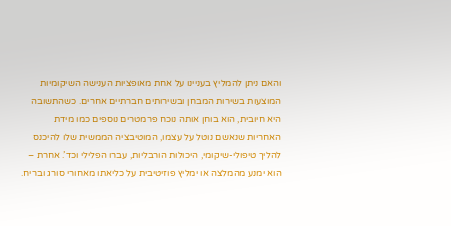והאם ניתן להמליץ בעניינו על אחת מאופציות הענישה השיקומיות המוצעות בשירות המבחן ובשירותים חברתיים אחרים. כשהתשובה היא חיובית, הוא בוחן אותה נוכח פרמטרים נוספים כמו מידת האחריות שנאשם נוטל על עצמו, המוטיבציה הממשית שלו להיכנס להליך טיפולי-שיקומי, היכולות הורבליות, עברו הפלילי וכד’. אחרת – הוא ימנע מהמלצה או ימליץ פוזיטיבית על כליאתו מאחורי סורג ובריח.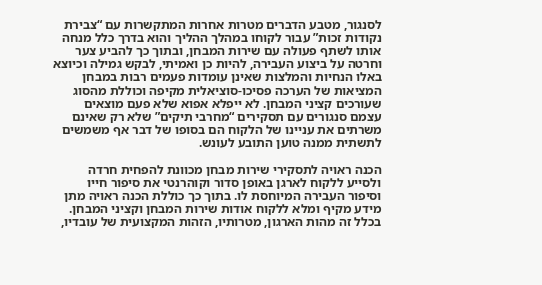לסנגור, מטבע הדברים מטרות אחרות המתקשרות עם “צבירת נקודות זכות” עבור לקוחו במהלך ההליך והוא בדרך כלל מנחה אותו לשתף פעולה עם שירות המבחן, ובתוך כך להביע צער וחרטה על ביצוע העבירה, להיות כן ואמיתי, לבקש גמילה וכיוצא באלו הנחיות והמלצות שאינן עומדות פעמים רבות במבחן המציאות של הערכה פסיכו-סוציאלית מקיפה וכוללת מהסוג שעורכים קציני המבחן. לא ייפלא אפוא שלא פעם מוצאים עצמם סנגורים עם תסקירים “מחרבי תיקים” שלא רק שאינם משרתים את עניינו של הלקוח הם בסופו של דבר אף משמשים לתשתית ממנה טוען התובע לעונש.

הכנה ראויה לתסקירי שירות מבחן מכוונת להפחית חרדה ולסייע ללקוח לארגן באופן סדור וקוהרנטי את סיפור חייו וסיפור העבירה המיוחסת לו. בתוך כך כוללת הכנה ראויה מתן מידע מקיף ומלא ללקוח אודות שירות המבחן וקציני המבחן. בכלל זה מהות הארגון, מטרותיו, הזהות המקצועית של עובדיו,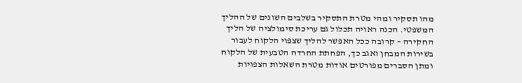מהו תסקיר ומהי מטרת התסקיר בשלבים השונים של ההליך המשפטי. הכנה ראויה תכלול גם עריכת סימולציה של הליך החקירה – קרובה ככל האפשר להליך שצפוי הלקוח לעבור בשירות המבחן ואגב כך, הפחתת החרדה הטבעית של הלקוח ומתן הסברים מפורטים אודות מטרת השאלות הצפויות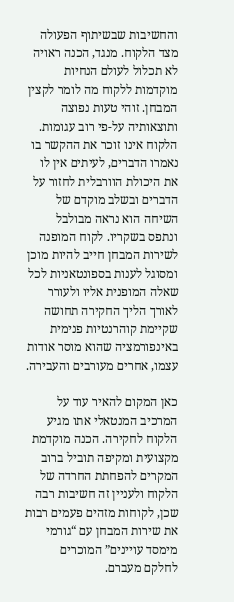והחשיבות שבשיתוף הפעולה מצד הלקוח. מנגד, הכנה ראויה לא תכלול לעולם הנחיות מוקדמות ללקוח מה לומר לקצין המבחן. זוהי טעות נפוצה ותוצאותיה על-פי רוב עגומות. הלקוח אינו זוכר את ההקשר בו נאמרו הדברים, לעיתים אין לו את היכולת הוורבלית לחזור על הדברים ובשלב מוקדם של השיחה הוא נראה מבולבל ונתפס בשקריו. לקוח המופנה לשירות המבחן חייב להיות מוכן ומסוגל לענות בספונטאניות לכל שאלה המופנית אליו ולעורר לאורך הליך החקירה תחושה שקיימת קוהרנטיות פנימית באינפורמציה שהוא מוסר אודות עצמו, אחרים מעורבים והעבירה.

כאן המקום להאיר עוד על המרכיב המנטאלי אתו מגיע הלקוח לחקירה. הכנה מוקדמת מקצועית ומקיפה תוביל ברוב המקרים להפחתת החרדה של הלקוח ולעניין זה חשיבות רבה שכן, לקוחות מזהים פעמים רבות את שירות המבחן עם “גורמי מימסד עויינים” המוכרים לחלקם מעברם.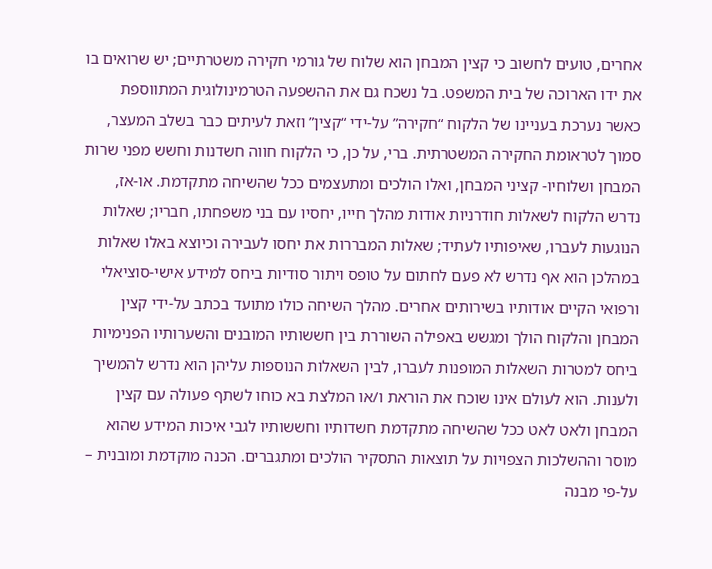אחרים, טועים לחשוב כי קצין המבחן הוא שלוח של גורמי חקירה משטרתיים; יש שרואים בו את ידו הארוכה של בית המשפט. בל נשכח גם את ההשפעה הטרמינולוגית המתווספת כאשר נערכת בעניינו של הלקוח “חקירה” על-ידי “קצין” וזאת לעיתים כבר בשלב המעצר, סמוך לטראומת החקירה המשטרתית. ברי, על כן, כי הלקוח חווה חשדנות וחשש מפני שרות המבחן ושלוחיו- קציני המבחן, ואלו הולכים ומתעצמים ככל שהשיחה מתקדמת. או-אז, נדרש הלקוח לשאלות חודרניות אודות מהלך חייו, יחסיו עם בני משפחתו, חבריו; שאלות הנוגעות לעברו, שאיפותיו לעתיד; שאלות המבררות את יחסו לעבירה וכיוצא באלו שאלות במהלכן הוא אף נדרש לא פעם לחתום על טופס ויתור סודיות ביחס למידע אישי-סוציאלי ורפואי הקיים אודותיו בשירותים אחרים. מהלך השיחה כולו מתועד בכתב על-ידי קצין המבחן והלקוח הולך ומגשש באפילה השוררת בין חששותיו המובנים והשערותיו הפנימיות ביחס למטרות השאלות המופנות לעברו, לבין השאלות הנוספות עליהן הוא נדרש להמשיך ולענות. הוא לעולם אינו שוכח את הוראת ו/או המלצת בא כוחו לשתף פעולה עם קצין המבחן ולאט לאט ככל שהשיחה מתקדמת חשדותיו וחששותיו לגבי איכות המידע שהוא מוסר וההשלכות הצפויות על תוצאות התסקיר הולכים ומתגברים. הכנה מוקדמת ומובנית – על-פי מבנה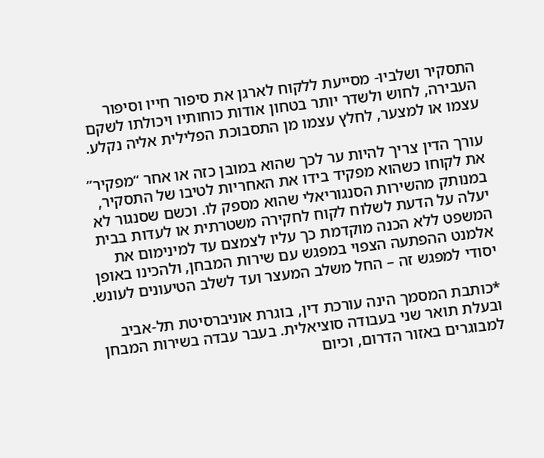התסקיר ושלביו- מסייעת ללקוח לארגן את סיפור חייו וסיפור העבירה, לחוש ולשדר יותר בטחון אודות כוחותיו ויכולתו לשקם עצמו או למצער, לחלץ עצמו מן התסבוכת הפלילית אליה נקלע.

עורך הדין צריך להיות ער לכך שהוא במובן כזה או אחר “מפקיר” את לקוחו כשהוא מפקיד בידו את האחריות לטיבו של התסקיר, במנותק מהשירות הסנגוריאלי שהוא מספק לו. וכשם שסנגור לא יעלה על הדעת לשלוח לקוח לחקירה משטרתית או לעדות בבית המשפט ללא הכנה מוקדמת כך עליו לצמצם עד למינימום את אלמנט ההפתעה הצפוי במפגש עם שירות המבחן, ולהכינו באופן יסודי למפגש זה – החל משלב המעצר ועד לשלב הטיעונים לעונש.

*כותבת המסמך הינה עורכת דין, בוגרת אוניברסיטת תל-אביב ובעלת תואר שני בעבודה סוציאלית. בעבר עבדה בשירות המבחן למבוגרים באזור הדרום, וכיום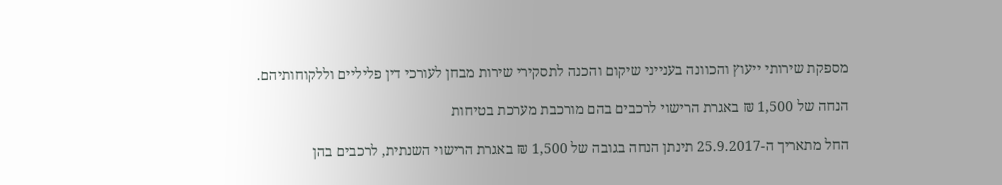מספקת שירותי ייעוץ והכוונה בענייני שיקום והכנה לתסקירי שירות מבחן לעורכי דין פליליים וללקוחותיהם.

הנחה של 1,500 ₪ באגרת הרישוי לרכבים בהם מורכבת מערכת בטיחות

החל מתאריך ה-25.9.2017 תינתן הנחה בגובה של 1,500 ₪ באגרת הרישוי השנתית, לרכבים בהן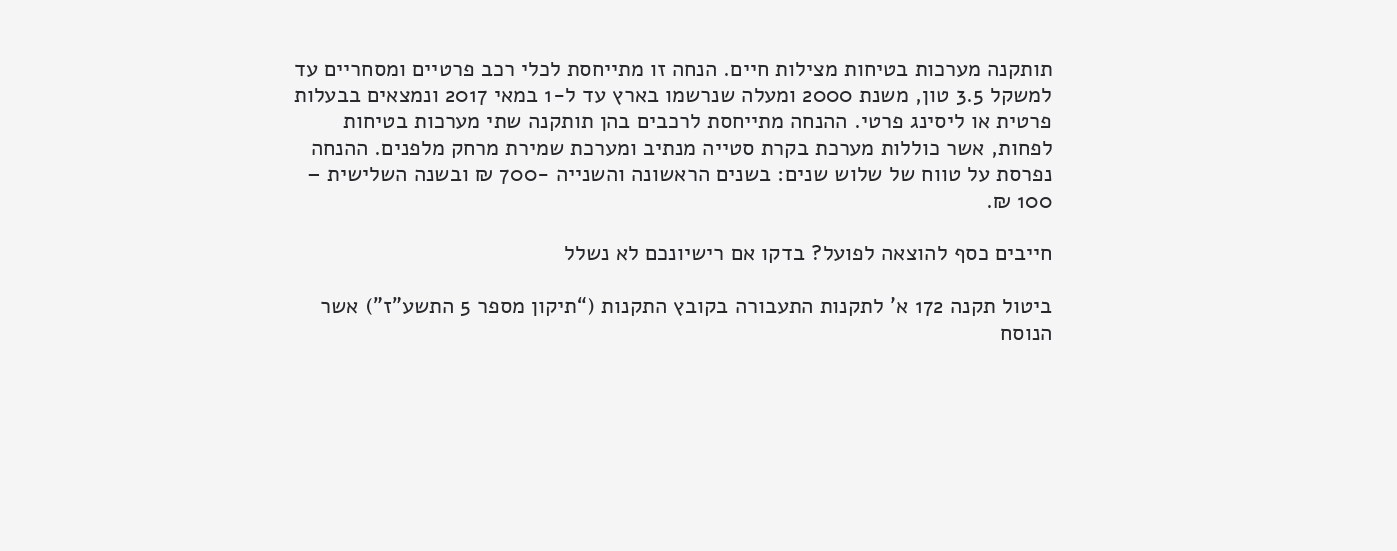תותקנה מערכות בטיחות מצילות חיים. הנחה זו מתייחסת לכלי רכב פרטיים ומסחריים עד למשקל 3.5 טון, משנת 2000 ומעלה שנרשמו בארץ עד ל-1 במאי 2017 ונמצאים בבעלות פרטית או ליסינג פרטי. ההנחה מתייחסת לרכבים בהן תותקנה שתי מערכות בטיחות לפחות, אשר כוללות מערכת בקרת סטייה מנתיב ומערכת שמירת מרחק מלפנים. ההנחה נפרסת על טווח של שלוש שנים: בשנים הראשונה והשנייה -700 ₪ ובשנה השלישית – 100 ₪.

חייבים כסף להוצאה לפועל? בדקו אם רישיונכם לא נשלל

ביטול תקנה 172 א’ לתקנות התעבורה בקובץ התקנות (“תיקון מספר 5 התשע”ז”) אשר הנוסח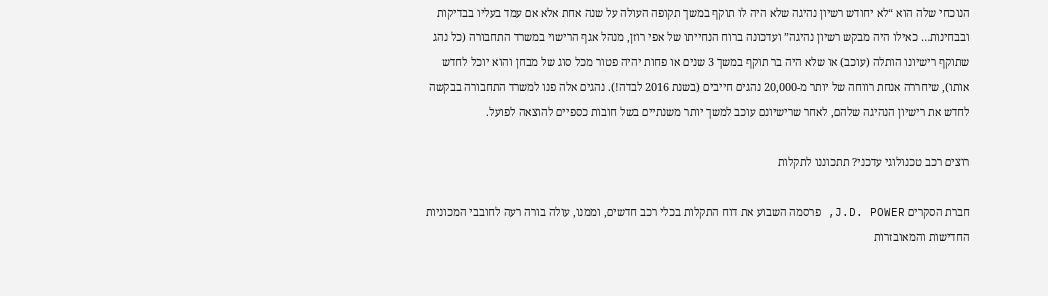הנוכחי שלה הוא “לא יחודש רשיון נהיגה שלא היה לו תוקף במשך תקופה העולה על שנה אחת אלא אם עמד בעליו בבדיקות ובבחינות… כאילו היה מבקש רשיון נהיגה” ועדכונה ברוח הנחייתו של אפי רוזן, מנהל אגף הרישוי במשרד התחבורה (כל נהג שתוקף רישיונו הותלה (עוכב) או שלא היה בר תוקף במשך 3 שנים או פחות יהיה פטור מכל סוג של מבחן והוא יוכל לחדש אותו), שיחררה אנחת רווחה של יותר מ-20,000 נהגים חייבים (בשנת 2016 לבדה!). נהגים אלה פנו למשרד התחבורה בבקשה לחדש את רישיון הנהיגה שלהם, לאחר שרישיונם עוכב למשך יותר משנתיים בשל חובות כספיים להוצאה לפועל.

רוצים רכב טכנולוגי עדכני? תתכוננו לתקלות

חברת הסקרים J.D. POWER, פרסמה השבוע את דוח התקלות בכלי רכב חדשים, וממנו, עולה בורה רעה לחובבי המכוניות החדישות והמאובזרות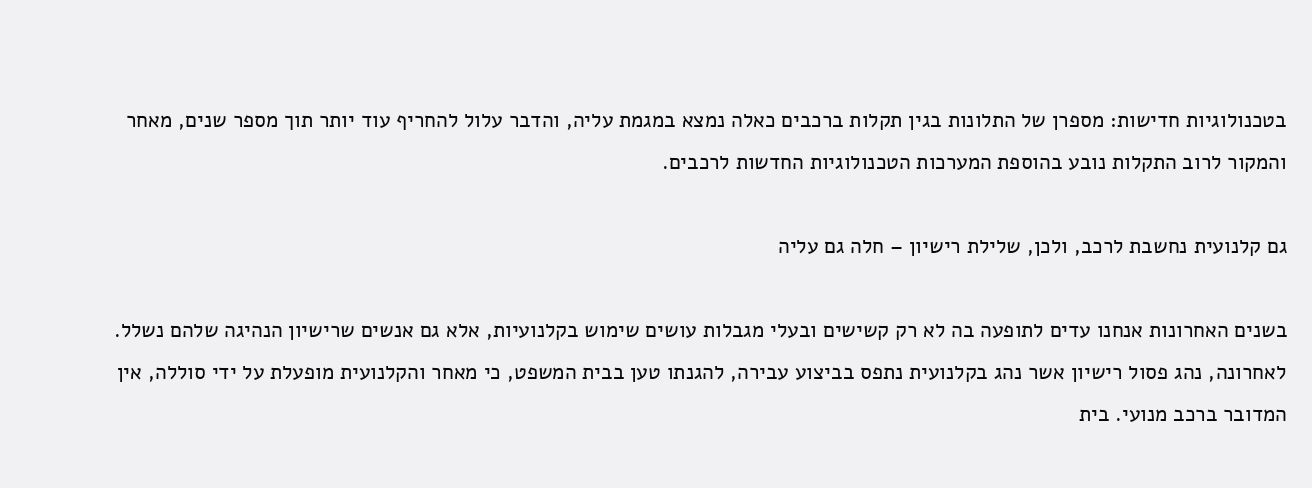בטכנולוגיות חדישות: מספרן של התלונות בגין תקלות ברכבים כאלה נמצא במגמת עליה, והדבר עלול להחריף עוד יותר תוך מספר שנים, מאחר והמקור לרוב התקלות נובע בהוספת המערכות הטכנולוגיות החדשות לרכבים.

גם קלנועית נחשבת לרכב, ולכן, שלילת רישיון – חלה גם עליה

בשנים האחרונות אנחנו עדים לתופעה בה לא רק קשישים ובעלי מגבלות עושים שימוש בקלנועיות, אלא גם אנשים שרישיון הנהיגה שלהם נשלל. לאחרונה, נהג פסול רישיון אשר נהג בקלנועית נתפס בביצוע עבירה, להגנתו טען בבית המשפט, כי מאחר והקלנועית מופעלת על ידי סוללה, אין המדובר ברכב מנועי. בית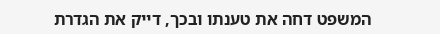המשפט דחה את טענתו ובכך, דייק את הגדרת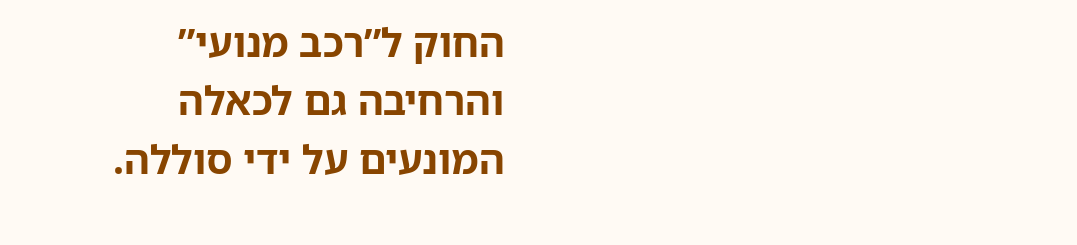החוק ל”רכב מנועי” והרחיבה גם לכאלה המונעים על ידי סוללה.